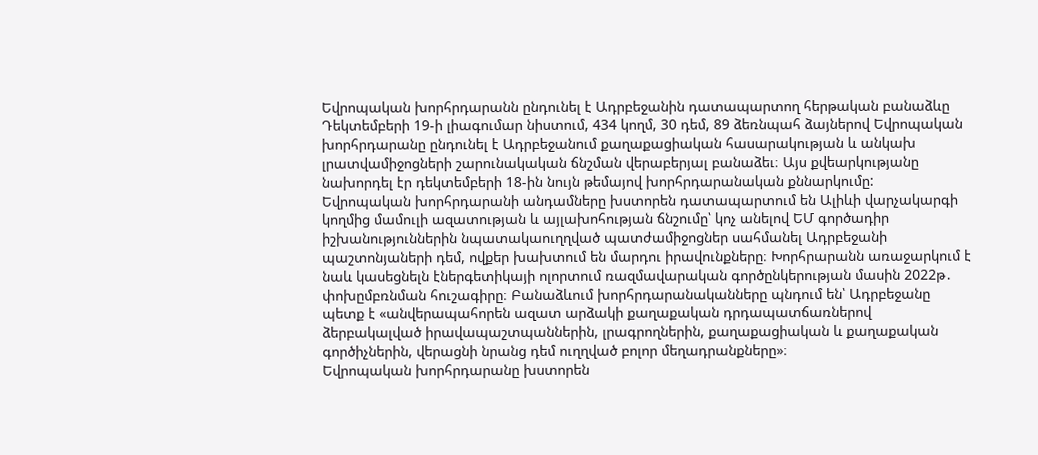Եվրոպական խորհրդարանն ընդունել է Ադրբեջանին դատապարտող հերթական բանաձևը
Դեկտեմբերի 19-ի լիագումար նիստում, 434 կողմ, 30 դեմ, 89 ձեռնպահ ձայներով Եվրոպական խորհրդարանը ընդունել է Ադրբեջանում քաղաքացիական հասարակության և անկախ լրատվամիջոցների շարունակական ճնշման վերաբերյալ բանաձեւ։ Այս քվեարկությանը նախորդել էր դեկտեմբերի 18-ին նույն թեմայով խորհրդարանական քննարկումը:
Եվրոպական խորհրդարանի անդամները խստորեն դատապարտում են Ալիևի վարչակարգի կողմից մամուլի ազատության և այլախոհության ճնշումը՝ կոչ անելով ԵՄ գործադիր իշխանություններին նպատակաուղղված պատժամիջոցներ սահմանել Ադրբեջանի պաշտոնյաների դեմ, ովքեր խախտում են մարդու իրավունքները։ Խորհրարանն առաջարկում է նաև կասեցնելն էներգետիկայի ոլորտում ռազմավարական գործընկերության մասին 2022թ․ փոխըմբռնման հուշագիրը։ Բանաձևում խորհրդարանականները պնդում են՝ Ադրբեջանը պետք է «անվերապահորեն ազատ արձակի քաղաքական դրդապատճառներով ձերբակալված իրավապաշտպաններին, լրագրողներին, քաղաքացիական և քաղաքական գործիչներին, վերացնի նրանց դեմ ուղղված բոլոր մեղադրանքները»։
Եվրոպական խորհրդարանը խստորեն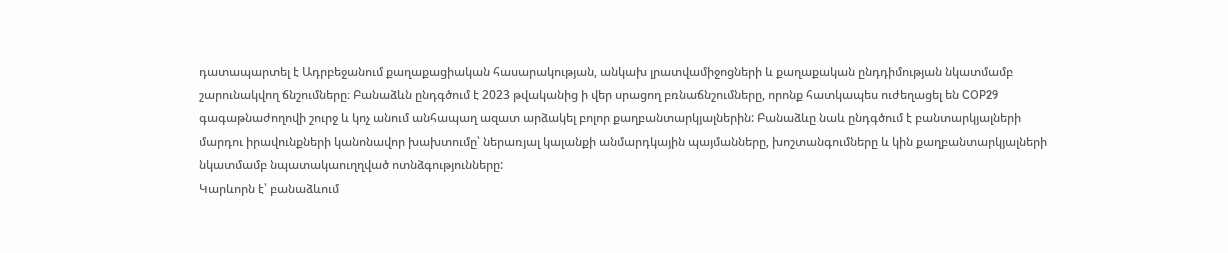դատապարտել է Ադրբեջանում քաղաքացիական հասարակության, անկախ լրատվամիջոցների և քաղաքական ընդդիմության նկատմամբ շարունակվող ճնշումները։ Բանաձևն ընդգծում է 2023 թվականից ի վեր սրացող բռնաճնշումները, որոնք հատկապես ուժեղացել են COP29 գագաթնաժողովի շուրջ և կոչ անում անհապաղ ազատ արձակել բոլոր քաղբանտարկյալներին: Բանաձևը նաև ընդգծում է բանտարկյալների մարդու իրավունքների կանոնավոր խախտումը՝ ներառյալ կալանքի անմարդկային պայմանները, խոշտանգումները և կին քաղբանտարկյալների նկատմամբ նպատակաուղղված ոտնձգությունները:
Կարևորն է՝ բանաձևում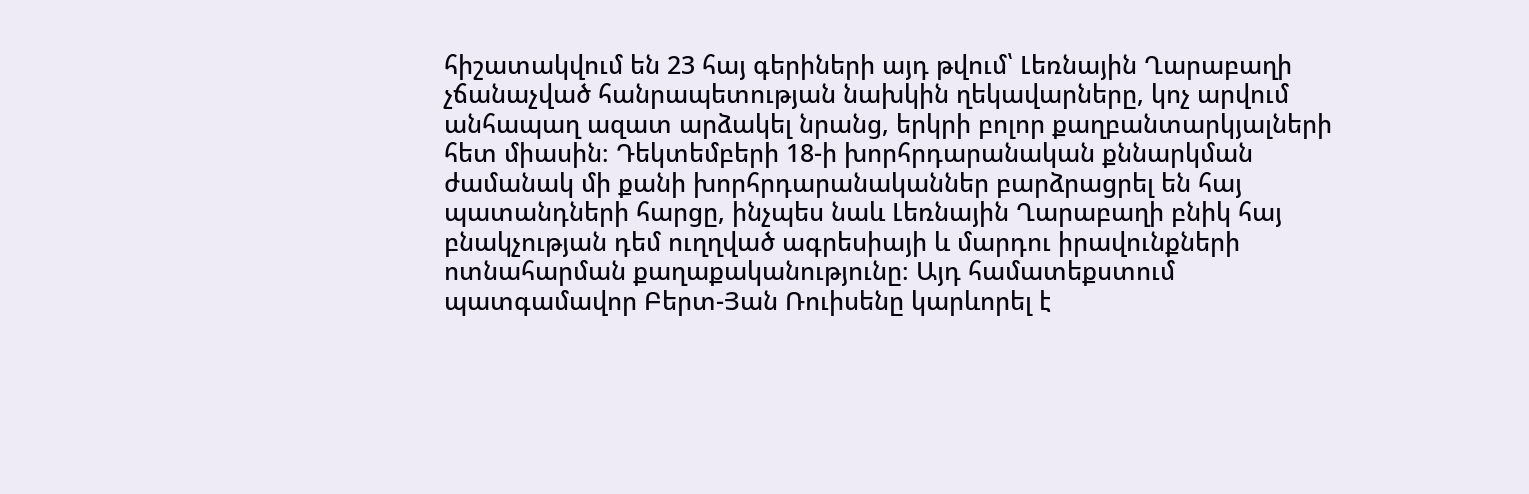հիշատակվում են 23 հայ գերիների այդ թվում՝ Լեռնային Ղարաբաղի չճանաչված հանրապետության նախկին ղեկավարները, կոչ արվում անհապաղ ազատ արձակել նրանց, երկրի բոլոր քաղբանտարկյալների հետ միասին։ Դեկտեմբերի 18-ի խորհրդարանական քննարկման ժամանակ մի քանի խորհրդարանականներ բարձրացրել են հայ պատանդների հարցը, ինչպես նաև Լեռնային Ղարաբաղի բնիկ հայ բնակչության դեմ ուղղված ագրեսիայի և մարդու իրավունքների ոտնահարման քաղաքականությունը։ Այդ համատեքստում պատգամավոր Բերտ-Յան Ռուիսենը կարևորել է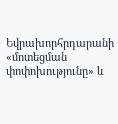Եվրախորհրդարանի «մոտեցման փոփոխությունը» և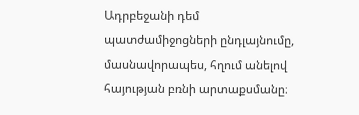Ադրբեջանի դեմ պատժամիջոցների ընդլայնումը, մասնավորապես, հղում անելով հայության բռնի արտաքսմանը։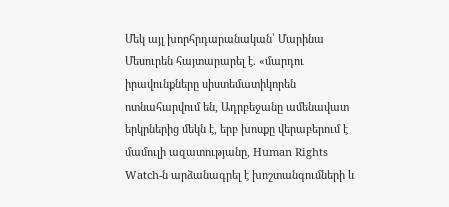Մեկ այլ խորհրդարանական՝ Մարինա Մեսուրեն հայտարարել է. «մարդու իրավունքները սիստեմատիկորեն ոտնահարվում են, Ադրբեջանը ամենավատ երկրներից մեկն է, երբ խոսքը վերաբերում է մամուլի ազատությանը, Human Rights Watch-ն արձանագրել է խոշտանգումների և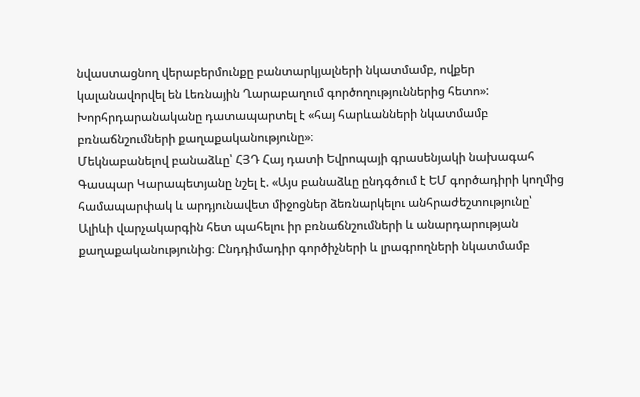նվաստացնող վերաբերմունքը բանտարկյալների նկատմամբ, ովքեր կալանավորվել են Լեռնային Ղարաբաղում գործողություններից հետո»: Խորհրդարանականը դատապարտել է «հայ հարևանների նկատմամբ բռնաճնշումների քաղաքականությունը»։
Մեկնաբանելով բանաձևը՝ ՀՅԴ Հայ դատի Եվրոպայի գրասենյակի նախագահ Գասպար Կարապետյանը նշել է. «Այս բանաձևը ընդգծում է ԵՄ գործադիրի կողմից համապարփակ և արդյունավետ միջոցներ ձեռնարկելու անհրաժեշտությունը՝ Ալիևի վարչակարգին հետ պահելու իր բռնաճնշումների և անարդարության քաղաքականությունից։ Ընդդիմադիր գործիչների և լրագրողների նկատմամբ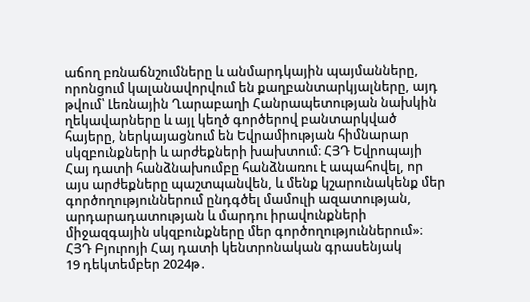աճող բռնաճնշումները և անմարդկային պայմանները, որոնցում կալանավորվում են քաղբանտարկյալները, այդ թվում՝ Լեռնային Ղարաբաղի Հանրապետության նախկին ղեկավարները և այլ կեղծ գործերով բանտարկված հայերը, ներկայացնում են Եվրամիության հիմնարար սկզբունքների և արժեքների խախտում։ ՀՅԴ Եվրոպայի Հայ դատի հանձնախումբը հանձնառու է ապահովել, որ այս արժեքները պաշտպանվեն, և մենք կշարունակենք մեր գործողություններում ընդգծել մամուլի ազատության, արդարադատության և մարդու իրավունքների միջազգային սկզբունքները մեր գործողություններում»։
ՀՅԴ Բյուրոյի Հայ դատի կենտրոնական գրասենյակ
19 դեկտեմբեր 2024թ․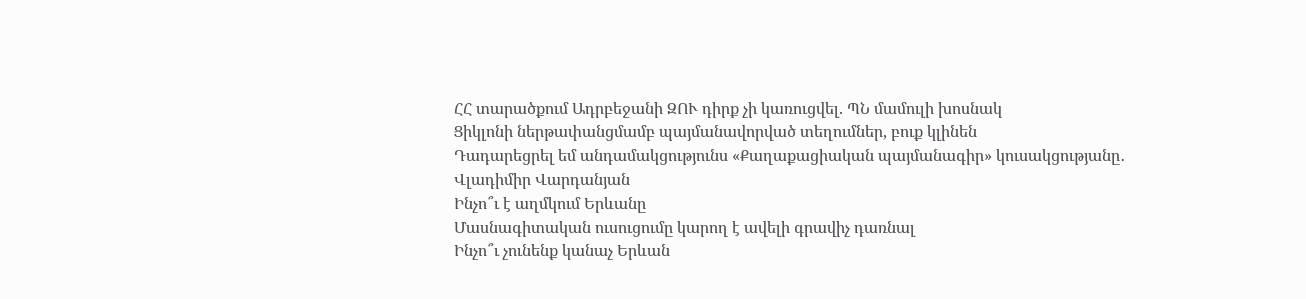ՀՀ տարածքում Ադրբեջանի ԶՈՒ դիրք չի կառուցվել. ՊՆ մամուլի խոսնակ
Ցիկլոնի ներթափանցմամբ պայմանավորված տեղումներ, բուք կլինեն
Դադարեցրել եմ անդամակցությունս «Քաղաքացիական պայմանագիր» կուսակցությանը․ Վլադիմիր Վարդանյան
Ինչո՞ւ է աղմկում Երևանը
Մասնագիտական ուսուցումը կարող է ավելի գրավիչ դառնալ
Ինչո՞ւ չունենք կանաչ Երևան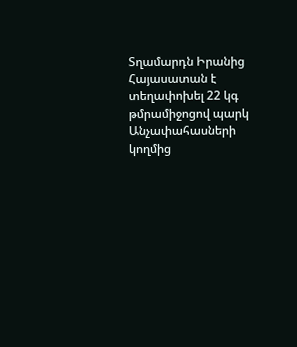Տղամարդն Իրանից Հայասատան է տեղափոխել 22 կգ թմրամիջոցով պարկ
Անչափահասների կողմից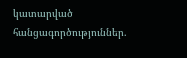կատարված հանցագործություններ.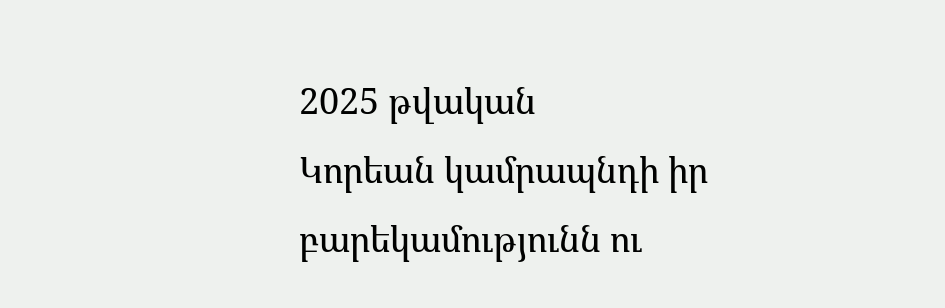2025 թվական
Կորեան կամրապնդի իր բարեկամությունն ու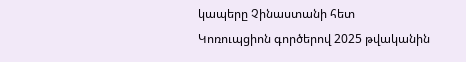կապերը Չինաստանի հետ
Կոռուպցիոն գործերով 2025 թվականին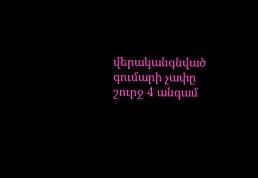վերականգնված գումարի չափը շուրջ 4 անգամ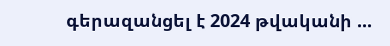գերազանցել է 2024 թվականի ...